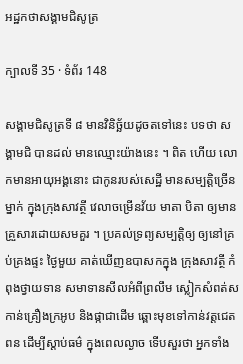អដ្ឋកថាសង្គាមជិសូត្រ

ក្បាលទី 35 · ទំព័រ 148

សង្គាមជិសូត្រទី ៨ មានវិនិច្ឆ័យដូចតទៅនេះ បទថា សង្គាមជិ បានដល់ មានឈ្មោះយ៉ាងនេះ ។ ពិត ហើយ លោកមានអាយុអង្គនោះ ជាកូនរបស់សេដ្ឋី មានសម្បត្តិច្រើនម្នាក់ ក្នុងក្រុងសាវត្ថី វេលាចម្រើនវ័យ មាតា បិតា ឲ្យមានគ្រួសារដោយសមគួរ ។ ប្រគល់ទ្រព្យសម្បត្តិឲ្យ ឲ្យនៅគ្រប់គ្រងផ្ទះ ថ្ងៃមួយ គាត់ឃើញឧបាសកក្នុង ក្រុងសាវត្ថី កំពុងថ្វាយទាន សមាទានសីលអំពីព្រលឹម ស្លៀកសំពត់ស កាន់គ្រឿងក្រអូប និងផ្កាជាដើម ឆ្ពោះមុខទៅកាន់វត្តជេតពន ដើម្បីស្តាប់ធម៌ ក្នុងពេលល្ងាច ទើបសួរថា អ្នកទាំង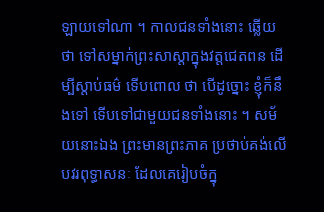ឡាយទៅណា ។ កាលជនទាំងនោះ ឆ្លើយថា ទៅសម្នាក់ព្រះសាស្តាក្នុងវត្តជេតពន ដើម្បីស្តាប់ធម៌ ទើបពោល ថា បើដូច្នោះ ខ្ញុំក៏នឹងទៅ ទើបទៅជាមួយជនទាំងនោះ ។ សម័យនោះឯង ព្រះមានព្រះភាគ ប្រថាប់គង់លើបវរពុទ្ធាសនៈ ដែលគេរៀបចំក្នុ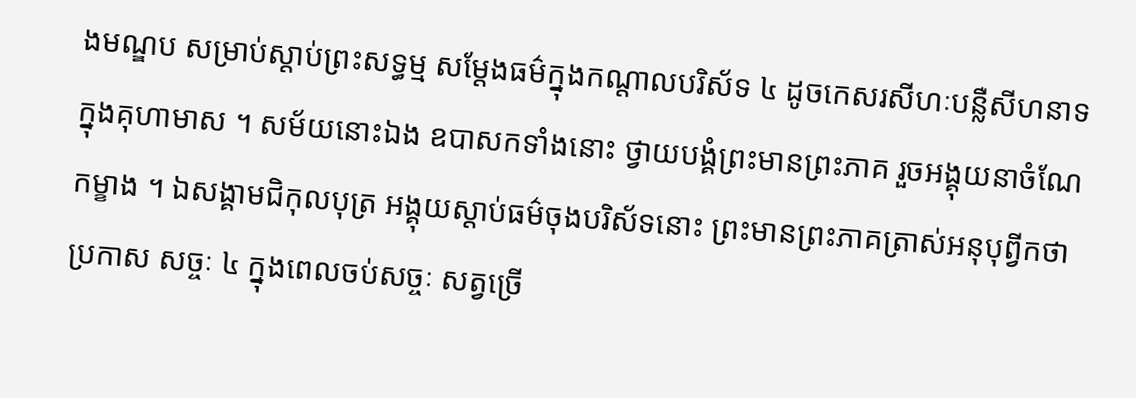ងមណ្ឌប សម្រាប់ស្តាប់ព្រះសទ្ធម្ម សម្តែងធម៌ក្នុងកណ្តាលបរិស័ទ ៤ ដូចកេសរសីហៈបន្លឺសីហនាទក្នុងគុហាមាស ។ សម័យនោះឯង ឧបាសកទាំងនោះ ថ្វាយបង្គំព្រះមានព្រះភាគ រួចអង្គុយនាចំណែកម្ខាង ។ ឯសង្គាមជិកុលបុត្រ អង្គុយស្តាប់ធម៌ចុងបរិស័ទនោះ ព្រះមានព្រះភាគត្រាស់អនុបុព្វីកថា ប្រកាស សច្ចៈ ៤ ក្នុងពេលចប់សច្ចៈ សត្វច្រើ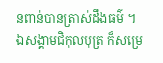នពាន់បានត្រាស់ដឹងធម៌ ។ ឯសង្គាមជិកុលបុត្រ ក៏សម្រេ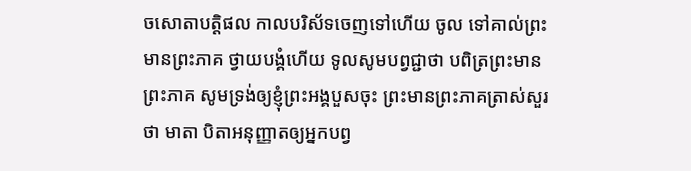ចសោតាបត្តិផល កាលបរិស័ទចេញទៅហើយ ចូល ទៅគាល់ព្រះមានព្រះភាគ ថ្វាយបង្គំហើយ ទូលសូមបព្វជ្ជាថា បពិត្រព្រះមាន ព្រះភាគ សូមទ្រង់ឲ្យខ្ញុំព្រះអង្គបួសចុះ ព្រះមានព្រះភាគត្រាស់សួរថា មាតា បិតាអនុញ្ញាតឲ្យអ្នកបព្វ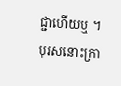ជ្ជាហើយឬ ។ បុរសនោះក្រា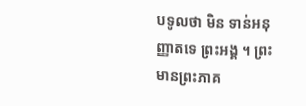បទូលថា មិន ទាន់អនុញ្ញាតទេ ព្រះអង្គ ។ ព្រះមានព្រះភាគ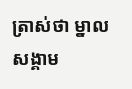ត្រាស់ថា ម្នាលសង្គាម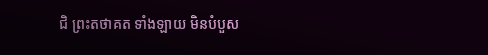ជិ ព្រះតថាគត ទាំងឡាយ មិនបំបួស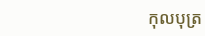កុលបុត្រ